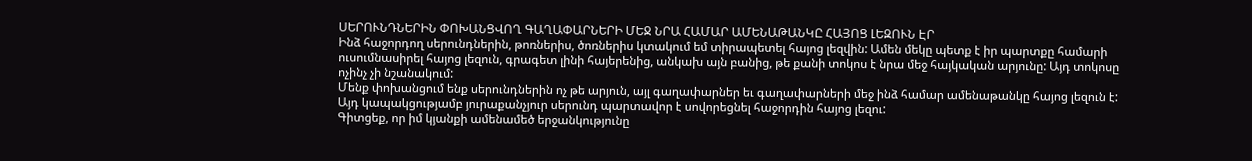ՍԵՐՈՒՆԴՆԵՐԻՆ ՓՈԽԱՆՑՎՈՂ ԳԱՂԱՓԱՐՆԵՐԻ ՄԵՋ ՆՐԱ ՀԱՄԱՐ ԱՄԵՆԱԹԱՆԿԸ ՀԱՅՈՑ ԼԵԶՈՒՆ ԷՐ
Ինձ հաջորդող սերունդներին, թոռներիս, ծոռներիս կտակում եմ տիրապետել հայոց լեզվին: Ամեն մեկը պետք է իր պարտքը համարի ուսումնասիրել հայոց լեզուն, գրագետ լինի հայերենից, անկախ այն բանից, թե քանի տոկոս է նրա մեջ հայկական արյունը: Այդ տոկոսը ոչինչ չի նշանակում:
Մենք փոխանցում ենք սերունդներին ոչ թե արյուն, այլ գաղափարներ եւ գաղափարների մեջ ինձ համար ամենաթանկը հայոց լեզուն է:
Այդ կապակցությամբ յուրաքանչյուր սերունդ պարտավոր է սովորեցնել հաջորդին հայոց լեզու:
Գիտցեք, որ իմ կյանքի ամենամեծ երջանկությունը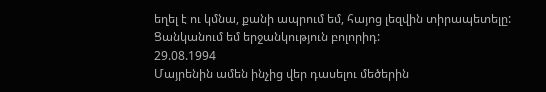եղել է ու կմնա, քանի ապրում եմ, հայոց լեզվին տիրապետելը:
Ցանկանում եմ երջանկություն բոլորիդ:
29.08.1994
Մայրենին ամեն ինչից վեր դասելու մեծերին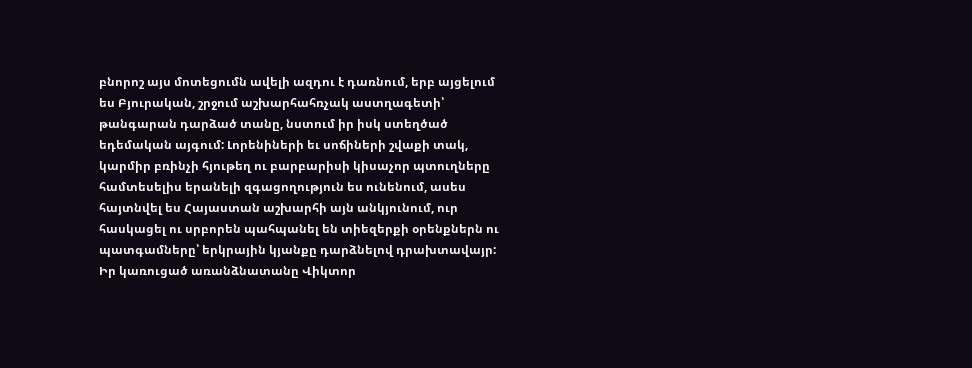բնորոշ այս մոտեցումն ավելի ազդու է դառնում, երբ այցելում ես Բյուրական, շրջում աշխարհահռչակ աստղագետի՝ թանգարան դարձած տանը, նստում իր իսկ ստեղծած եդեմական այգում: Լորենիների եւ սոճիների շվաքի տակ, կարմիր բռինչի հյութեղ ու բարբարիսի կիսաչոր պտուղները համտեսելիս երանելի զգացողություն ես ունենում, ասես հայտնվել ես Հայաստան աշխարհի այն անկյունում, ուր հասկացել ու սրբորեն պահպանել են տիեզերքի օրենքներն ու պատգամները՝ երկրային կյանքը դարձնելով դրախտավայր:
Իր կառուցած առանձնատանը Վիկտոր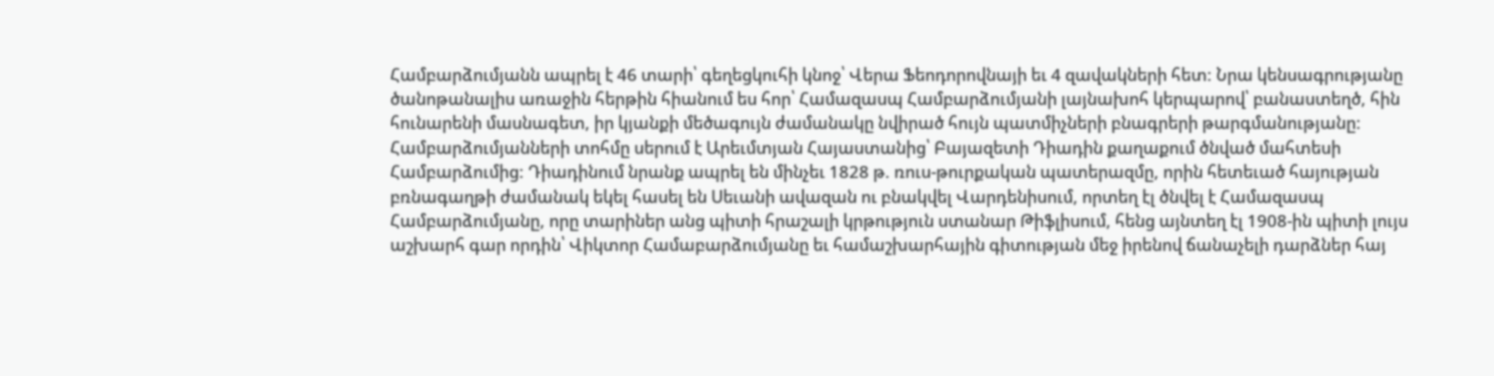Համբարձումյանն ապրել է 46 տարի՝ գեղեցկուհի կնոջ՝ Վերա Ֆեոդորովնայի եւ 4 զավակների հետ: Նրա կենսագրությանը ծանոթանալիս առաջին հերթին հիանում ես հոր՝ Համազասպ Համբարձումյանի լայնախոհ կերպարով՝ բանաստեղծ, հին հունարենի մասնագետ, իր կյանքի մեծագույն ժամանակը նվիրած հույն պատմիչների բնագրերի թարգմանությանը:
Համբարձումյանների տոհմը սերում է Արեւմտյան Հայաստանից՝ Բայազետի Դիադին քաղաքում ծնված մահտեսի Համբարձումից: Դիադինում նրանք ապրել են մինչեւ 1828 թ. ռուս-թուրքական պատերազմը, որին հետեւած հայության բռնագաղթի ժամանակ եկել հասել են Սեւանի ավազան ու բնակվել Վարդենիսում, որտեղ էլ ծնվել է Համազասպ Համբարձումյանը, որը տարիներ անց պիտի հրաշալի կրթություն ստանար Թիֆլիսում, հենց այնտեղ էլ 1908-ին պիտի լույս աշխարհ գար որդին՝ Վիկտոր Համաբարձումյանը եւ համաշխարհային գիտության մեջ իրենով ճանաչելի դարձներ հայ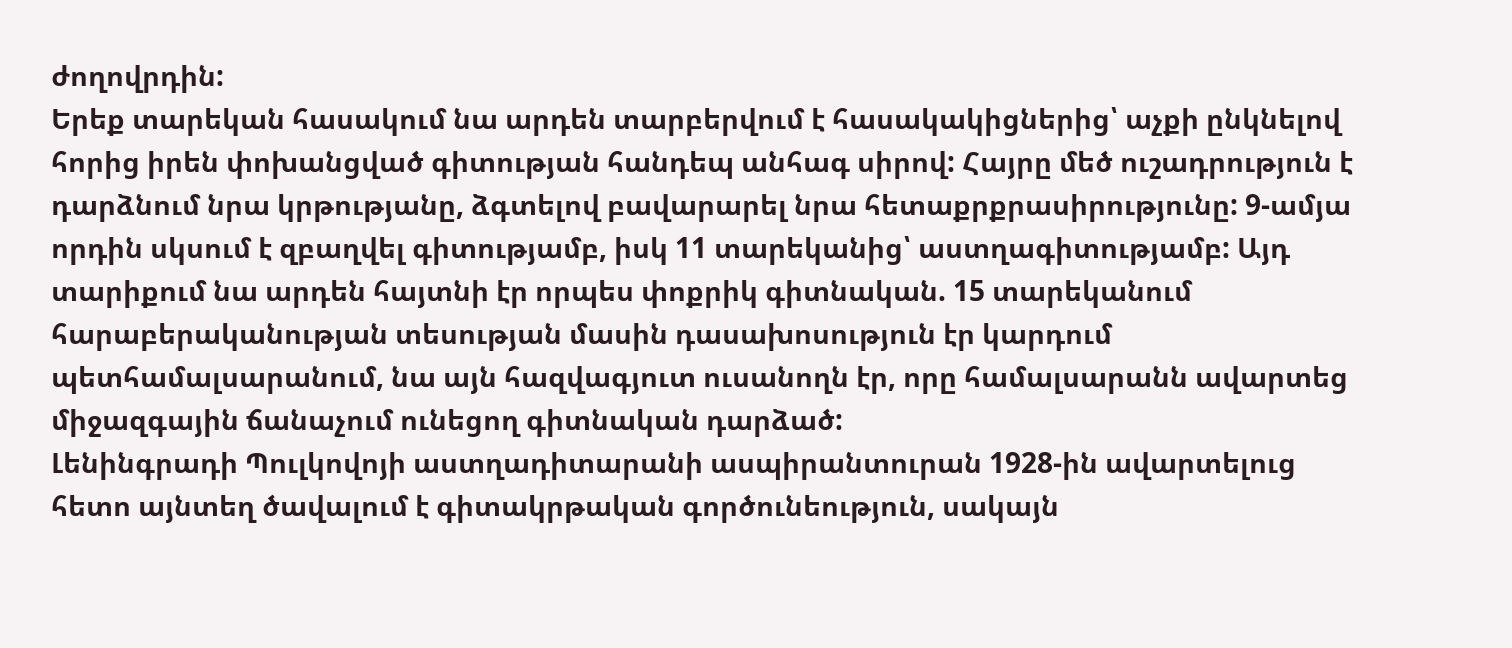ժողովրդին:
Երեք տարեկան հասակում նա արդեն տարբերվում է հասակակիցներից՝ աչքի ընկնելով հորից իրեն փոխանցված գիտության հանդեպ անհագ սիրով: Հայրը մեծ ուշադրություն է դարձնում նրա կրթությանը, ձգտելով բավարարել նրա հետաքրքրասիրությունը: 9-ամյա որդին սկսում է զբաղվել գիտությամբ, իսկ 11 տարեկանից՝ աստղագիտությամբ: Այդ տարիքում նա արդեն հայտնի էր որպես փոքրիկ գիտնական. 15 տարեկանում հարաբերականության տեսության մասին դասախոսություն էր կարդում պետհամալսարանում, նա այն հազվագյուտ ուսանողն էր, որը համալսարանն ավարտեց միջազգային ճանաչում ունեցող գիտնական դարձած:
Լենինգրադի Պուլկովոյի աստղադիտարանի ասպիրանտուրան 1928-ին ավարտելուց հետո այնտեղ ծավալում է գիտակրթական գործունեություն, սակայն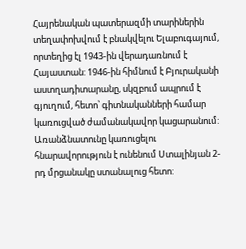Հայրենական պատերազմի տարիներին տեղափոխվում է բնակվելու Ելաբուգայում, որտեղից էլ 1943-ին վերադառնում է Հայաստան: 1946-ին հիմնում է Բյուրականի աստղադիտարանը, սկզբում ապրում է գյուղում, հետո՝ գիտնականների համար կառուցված ժամանակավոր կացարանում: Առանձնատունը կառուցելու հնարավորություն է ունենում Ստալինյան 2-րդ մրցանակը ստանալուց հետո: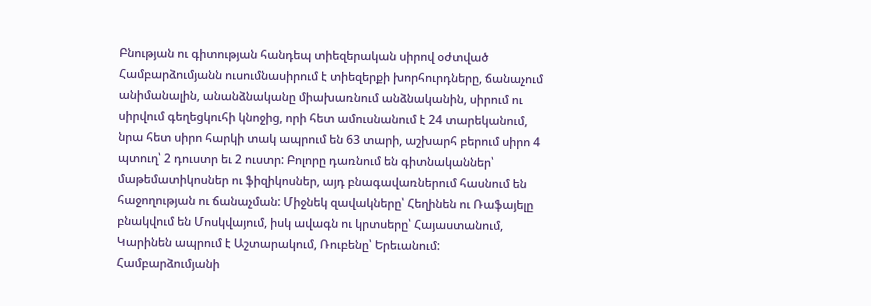Բնության ու գիտության հանդեպ տիեզերական սիրով օժտված Համբարձումյանն ուսումնասիրում է տիեզերքի խորհուրդները, ճանաչում անիմանալին, անանձնականը միախառնում անձնականին, սիրում ու սիրվում գեղեցկուհի կնոջից, որի հետ ամուսնանում է 24 տարեկանում, նրա հետ սիրո հարկի տակ ապրում են 63 տարի, աշխարհ բերում սիրո 4 պտուղ՝ 2 դուստր եւ 2 ուստր: Բոլորը դառնում են գիտնականներ՝ մաթեմատիկոսներ ու ֆիզիկոսներ, այդ բնագավառներում հասնում են հաջողության ու ճանաչման: Միջնեկ զավակները՝ Հեղինեն ու Ռաֆայելը բնակվում են Մոսկվայում, իսկ ավագն ու կրտսերը՝ Հայաստանում, Կարինեն ապրում է Աշտարակում, Ռուբենը՝ Երեւանում:
Համբարձումյանի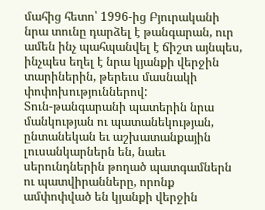մահից հետո՝ 1996-ից Բյուրականի նրա տունը դարձել է թանգարան, ուր ամեն ինչ պահպանվել է ճիշտ այնպես, ինչպես եղել է նրա կյանքի վերջին տարիներին, թերեւս մասնակի փոփոխություններով:
Տուն-թանգարանի պատերին նրա մանկության ու պատանեկության, ընտանեկան եւ աշխատանքային լուսանկարներն են, նաեւ սերունդներին թողած պատգամներն ու պատվիրանները, որոնք ամփոփված են կյանքի վերջին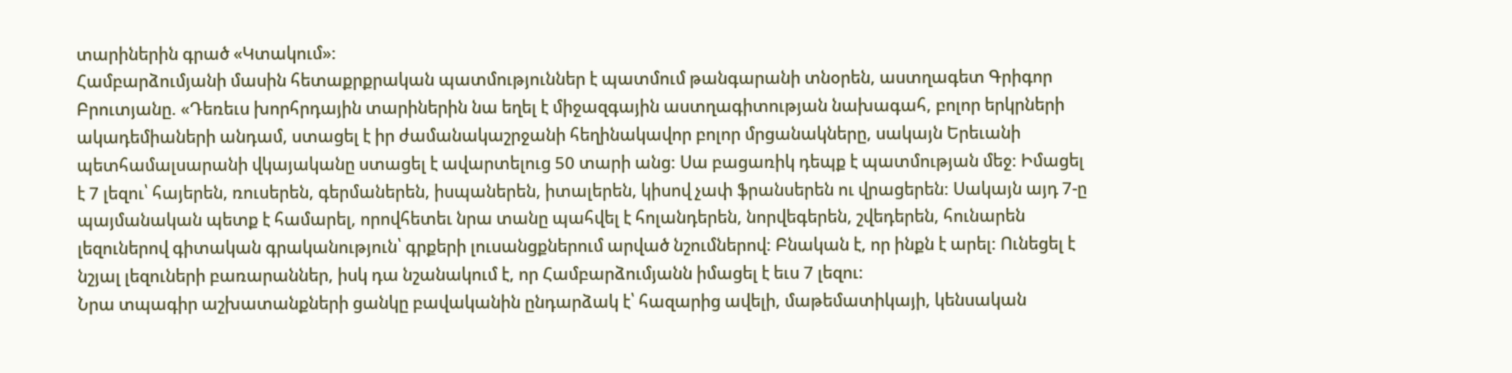տարիներին գրած «Կտակում»:
Համբարձումյանի մասին հետաքրքրական պատմություններ է պատմում թանգարանի տնօրեն, աստղագետ Գրիգոր Բրուտյանը. «Դեռեւս խորհրդային տարիներին նա եղել է միջազգային աստղագիտության նախագահ, բոլոր երկրների ակադեմիաների անդամ, ստացել է իր ժամանակաշրջանի հեղինակավոր բոլոր մրցանակները, սակայն Երեւանի պետհամալսարանի վկայականը ստացել է ավարտելուց 50 տարի անց: Սա բացառիկ դեպք է պատմության մեջ: Իմացել է 7 լեզու՝ հայերեն, ռուսերեն, գերմաներեն, իսպաներեն, իտալերեն, կիսով չափ ֆրանսերեն ու վրացերեն: Սակայն այդ 7-ը պայմանական պետք է համարել, որովհետեւ նրա տանը պահվել է հոլանդերեն, նորվեգերեն, շվեդերեն, հունարեն լեզուներով գիտական գրականություն՝ գրքերի լուսանցքներում արված նշումներով: Բնական է, որ ինքն է արել: Ունեցել է նշյալ լեզուների բառարաններ, իսկ դա նշանակում է, որ Համբարձումյանն իմացել է եւս 7 լեզու:
Նրա տպագիր աշխատանքների ցանկը բավականին ընդարձակ է՝ հազարից ավելի, մաթեմատիկայի, կենսական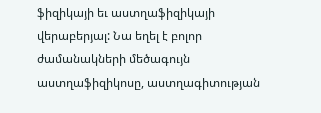ֆիզիկայի եւ աստղաֆիզիկայի վերաբերյալ: Նա եղել է բոլոր ժամանակների մեծագույն աստղաֆիզիկոսը, աստղագիտության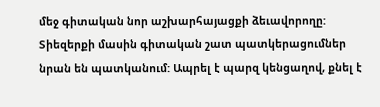մեջ գիտական նոր աշխարհայացքի ձեւավորողը: Տիեզերքի մասին գիտական շատ պատկերացումներ նրան են պատկանում: Ապրել է պարզ կենցաղով, քնել է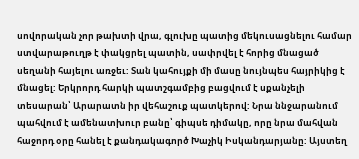սովորական չոր թախտի վրա, գլուխը պատից մեկուսացնելու համար ստվարաթուղթ է փակցրել պատին, սափրվել է հորից մնացած սեղանի հայելու առջեւ: Տան կահույքի մի մասը նույնպես հայրիկից է մնացել: Երկրորդ հարկի պատշգամբից բացվում է սքանչելի տեսարան՝ Արարատն իր վեհաշուք պատկերով: Նրա ննջարանում պահվում է ամենատխուր բանը՝ գիպսե դիմակը, որը նրա մահվան հաջորդ օրը հանել է քանդակագործ Խաչիկ Իսկանդարյանը: Այստեղ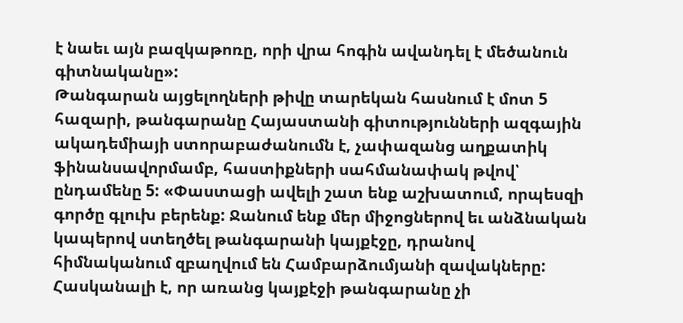է նաեւ այն բազկաթոռը, որի վրա հոգին ավանդել է մեծանուն գիտնականը»:
Թանգարան այցելողների թիվը տարեկան հասնում է մոտ 5 հազարի, թանգարանը Հայաստանի գիտությունների ազգային ակադեմիայի ստորաբաժանումն է, չափազանց աղքատիկ ֆինանսավորմամբ, հաստիքների սահմանափակ թվով՝ ընդամենը 5: «Փաստացի ավելի շատ ենք աշխատում, որպեսզի գործը գլուխ բերենք: Ջանում ենք մեր միջոցներով եւ անձնական կապերով ստեղծել թանգարանի կայքէջը, դրանով հիմնականում զբաղվում են Համբարձումյանի զավակները: Հասկանալի է, որ առանց կայքէջի թանգարանը չի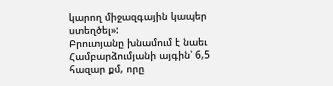կարող միջազգային կապեր ստեղծել»:
Բրուտյանը խնամում է նաեւ Համբարձումյանի այգին՝ 6,5 հազար քմ, որը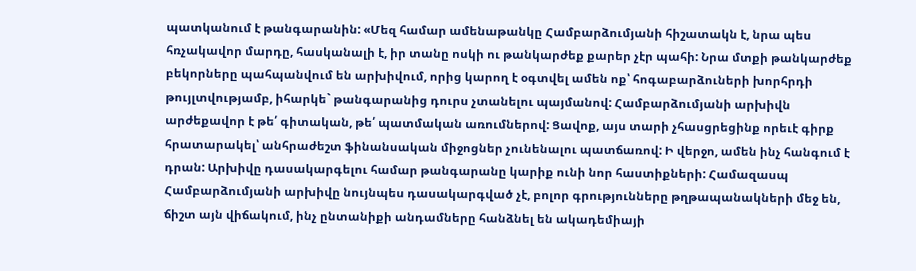պատկանում է թանգարանին: «Մեզ համար ամենաթանկը Համբարձումյանի հիշատակն է, նրա պես հռչակավոր մարդը, հասկանալի է, իր տանը ոսկի ու թանկարժեք քարեր չէր պահի: Նրա մտքի թանկարժեք բեկորները պահպանվում են արխիվում, որից կարող է օգտվել ամեն ոք՝ հոգաբարձուների խորհրդի թույլտվությամբ, իհարկե` թանգարանից դուրս չտանելու պայմանով: Համբարձումյանի արխիվն արժեքավոր է թե՛ գիտական, թե՛ պատմական առումներով: Ցավոք, այս տարի չհասցրեցինք որեւէ գիրք հրատարակել՝ անհրաժեշտ ֆինանսական միջոցներ չունենալու պատճառով: Ի վերջո, ամեն ինչ հանգում է դրան: Արխիվը դասակարգելու համար թանգարանը կարիք ունի նոր հաստիքների: Համազասպ Համբարձումյանի արխիվը նույնպես դասակարգված չէ, բոլոր գրությունները թղթապանակների մեջ են, ճիշտ այն վիճակում, ինչ ընտանիքի անդամները հանձնել են ակադեմիայի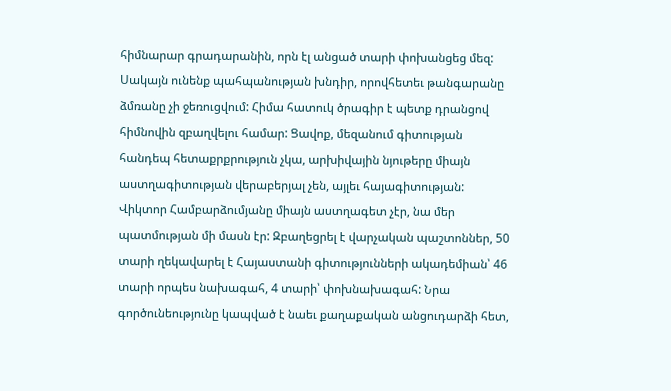հիմնարար գրադարանին, որն էլ անցած տարի փոխանցեց մեզ: Սակայն ունենք պահպանության խնդիր, որովհետեւ թանգարանը ձմռանը չի ջեռուցվում: Հիմա հատուկ ծրագիր է պետք դրանցով հիմնովին զբաղվելու համար: Ցավոք, մեզանում գիտության հանդեպ հետաքրքրություն չկա, արխիվային նյութերը միայն աստղագիտության վերաբերյալ չեն, այլեւ հայագիտության: Վիկտոր Համբարձումյանը միայն աստղագետ չէր, նա մեր պատմության մի մասն էր: Զբաղեցրել է վարչական պաշտոններ, 50 տարի ղեկավարել է Հայաստանի գիտությունների ակադեմիան՝ 46 տարի որպես նախագահ, 4 տարի՝ փոխնախագահ: Նրա գործունեությունը կապված է նաեւ քաղաքական անցուդարձի հետ,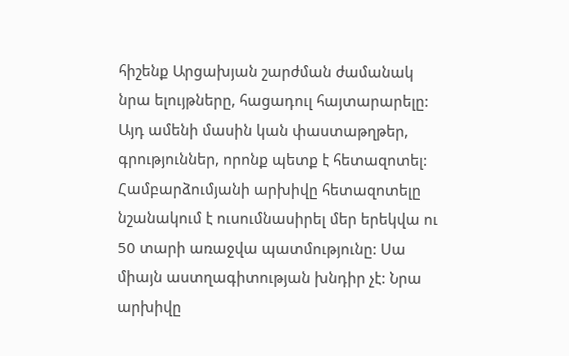հիշենք Արցախյան շարժման ժամանակ նրա ելույթները, հացադուլ հայտարարելը: Այդ ամենի մասին կան փաստաթղթեր, գրություններ, որոնք պետք է հետազոտել: Համբարձումյանի արխիվը հետազոտելը նշանակում է ուսումնասիրել մեր երեկվա ու 50 տարի առաջվա պատմությունը: Սա միայն աստղագիտության խնդիր չէ: Նրա արխիվը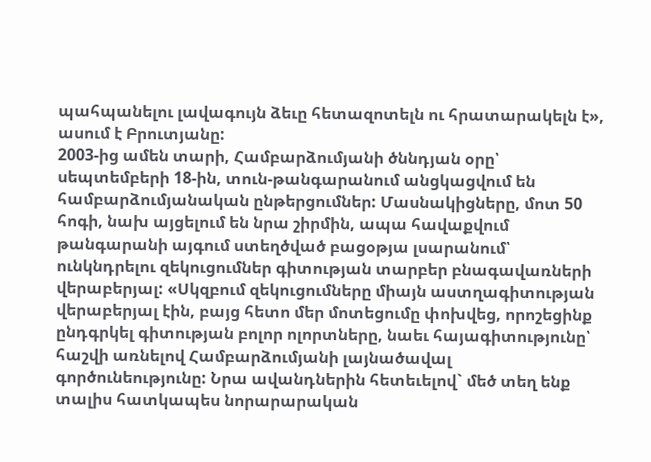պահպանելու լավագույն ձեւը հետազոտելն ու հրատարակելն է», ասում է Բրուտյանը:
2003-ից ամեն տարի, Համբարձումյանի ծննդյան օրը՝ սեպտեմբերի 18-ին, տուն-թանգարանում անցկացվում են համբարձումյանական ընթերցումներ: Մասնակիցները, մոտ 50 հոգի, նախ այցելում են նրա շիրմին, ապա հավաքվում թանգարանի այգում ստեղծված բացօթյա լսարանում՝ ունկնդրելու զեկուցումներ գիտության տարբեր բնագավառների վերաբերյալ: «Սկզբում զեկուցումները միայն աստղագիտության վերաբերյալ էին, բայց հետո մեր մոտեցումը փոխվեց, որոշեցինք ընդգրկել գիտության բոլոր ոլորտները, նաեւ հայագիտությունը՝ հաշվի առնելով Համբարձումյանի լայնածավալ գործունեությունը: Նրա ավանդներին հետեւելով` մեծ տեղ ենք տալիս հատկապես նորարարական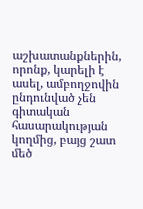աշխատանքներին, որոնք, կարելի է ասել, ամբողջովին ընդունված չեն գիտական հասարակության կողմից, բայց շատ մեծ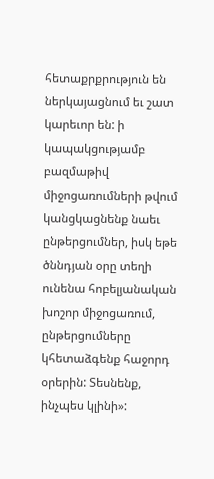հետաքրքրություն են ներկայացնում եւ շատ կարեւոր են: ի կապակցությամբ բազմաթիվ միջոցառումների թվում կանցկացնենք նաեւ ընթերցումներ, իսկ եթե ծննդյան օրը տեղի ունենա հոբելյանական խոշոր միջոցառում, ընթերցումները կհետաձգենք հաջորդ օրերին: Տեսնենք, ինչպես կլինի»: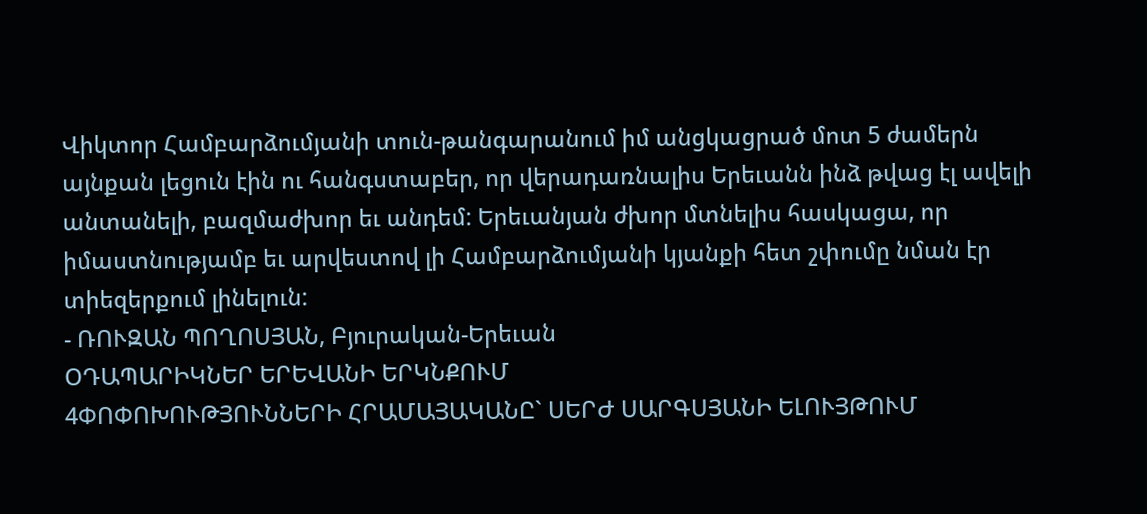Վիկտոր Համբարձումյանի տուն-թանգարանում իմ անցկացրած մոտ 5 ժամերն այնքան լեցուն էին ու հանգստաբեր, որ վերադառնալիս Երեւանն ինձ թվաց էլ ավելի անտանելի, բազմաժխոր եւ անդեմ: Երեւանյան ժխոր մտնելիս հասկացա, որ իմաստնությամբ եւ արվեստով լի Համբարձումյանի կյանքի հետ շփումը նման էր տիեզերքում լինելուն:
- ՌՈՒԶԱՆ ՊՈՂՈՍՅԱՆ, Բյուրական-Երեւան
ՕԴԱՊԱՐԻԿՆԵՐ ԵՐԵՎԱՆԻ ԵՐԿՆՔՈՒՄ
4ՓՈՓՈԽՈՒԹՅՈՒՆՆԵՐԻ ՀՐԱՄԱՅԱԿԱՆԸ` ՍԵՐԺ ՍԱՐԳՍՅԱՆԻ ԵԼՈՒՅԹՈՒՄ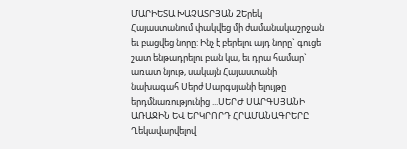ՄԱՐԻԵՏԱ ԽԱՉԱՏՐՅԱՆ 2Երեկ Հայաստանում փակվեց մի ժամանակաշրջան եւ բացվեց նորը: Ինչ է բերելու այդ նորը` գուցե շատ ենթադրելու բան կա, եւ դրա համար` առատ նյութ, սակայն Հայաստանի նախագահ Սերժ Սարգսյանի ելույթը երդմնառությունից ...ՍԵՐԺ ՍԱՐԳՍՅԱՆԻ ԱՌԱՋԻՆ ԵՎ ԵՐԿՐՈՐԴ ՀՐԱՄԱՆԱԳՐԵՐԸ
Ղեկավարվելով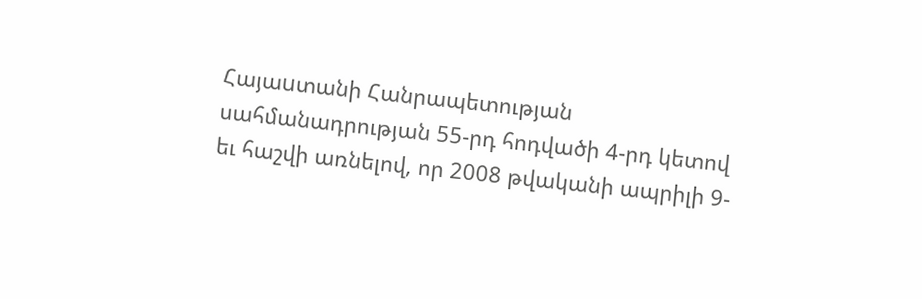Հայաuտանի Հանրապետության սահմանադրության 55-րդ հոդվածի 4-րդ կետով եւ հաշվի առնելով, որ 2008 թվականի ապրիլի 9-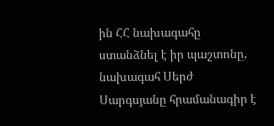ին ՀՀ նախագահը ստանձնել է իր պաշտոնը, նախագահ Սերժ Սարգսյանը հրամանագիր է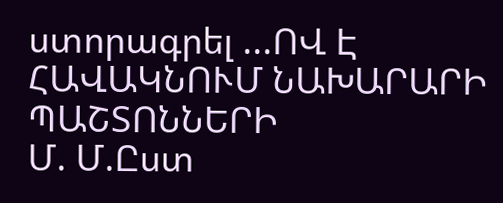ստորագրել ...ՈՎ Է ՀԱՎԱԿՆՈՒՄ ՆԱԽԱՐԱՐԻ ՊԱՇՏՈՆՆԵՐԻ
Մ. Մ.Ըստ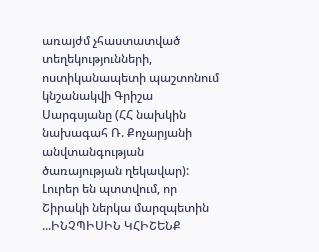առայժմ չհաստատված տեղեկությունների, ոստիկանապետի պաշտոնում կնշանակվի Գրիշա Սարգսյանը (ՀՀ նախկին նախագահ Ռ. Քոչարյանի անվտանգության ծառայության ղեկավար): Լուրեր են պտտվում, որ Շիրակի ներկա մարզպետին ...ԻՆՉՊԻՍԻՆ ԿՀԻՇԵՆՔ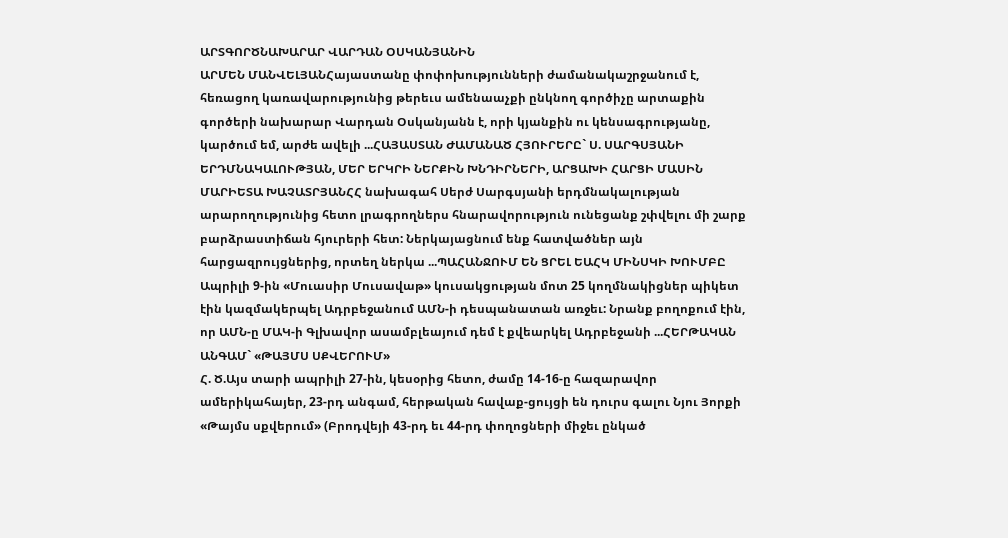ԱՐՏԳՈՐԾՆԱԽԱՐԱՐ ՎԱՐԴԱՆ ՕՍԿԱՆՅԱՆԻՆ
ԱՐՄԵՆ ՄԱՆՎԵԼՅԱՆՀայաստանը փոփոխությունների ժամանակաշրջանում է, հեռացող կառավարությունից թերեւս ամենաաչքի ընկնող գործիչը արտաքին գործերի նախարար Վարդան Օսկանյանն է, որի կյանքին ու կենսագրությանը, կարծում եմ, արժե ավելի ...ՀԱՅԱՍՏԱՆ ԺԱՄԱՆԱԾ ՀՅՈՒՐԵՐԸ` Ս. ՍԱՐԳՍՅԱՆԻ ԵՐԴՄՆԱԿԱԼՈՒԹՅԱՆ, ՄԵՐ ԵՐԿՐԻ ՆԵՐՔԻՆ ԽՆԴԻՐՆԵՐԻ, ԱՐՑԱԽԻ ՀԱՐՑԻ ՄԱՍԻՆ
ՄԱՐԻԵՏԱ ԽԱՉԱՏՐՅԱՆՀՀ նախագահ Սերժ Սարգսյանի երդմնակալության արարողությունից հետո լրագրողներս հնարավորություն ունեցանք շփվելու մի շարք բարձրաստիճան հյուրերի հետ: Ներկայացնում ենք հատվածներ այն հարցազրույցներից, որտեղ ներկա ...ՊԱՀԱՆՋՈՒՄ ԵՆ ՑՐԵԼ ԵԱՀԿ ՄԻՆՍԿԻ ԽՈՒՄԲԸ
Ապրիլի 9-ին «Մուասիր Մուսավաթ» կուսակցության մոտ 25 կողմնակիցներ պիկետ էին կազմակերպել Ադրբեջանում ԱՄՆ-ի դեսպանատան առջեւ: Նրանք բողոքում էին, որ ԱՄՆ-ը ՄԱԿ-ի Գլխավոր ասամբլեայում դեմ է քվեարկել Ադրբեջանի ...ՀԵՐԹԱԿԱՆ ԱՆԳԱՄ` «ԹԱՅՄՍ ՍՔՎԵՐՈՒՄ»
Հ. Ծ.Այս տարի ապրիլի 27-ին, կեսօրից հետո, ժամը 14-16-ը հազարավոր ամերիկահայեր, 23-րդ անգամ, հերթական հավաք-ցույցի են դուրս գալու Նյու Յորքի «Թայմս սքվերում» (Բրոդվեյի 43-րդ եւ 44-րդ փողոցների միջեւ ընկած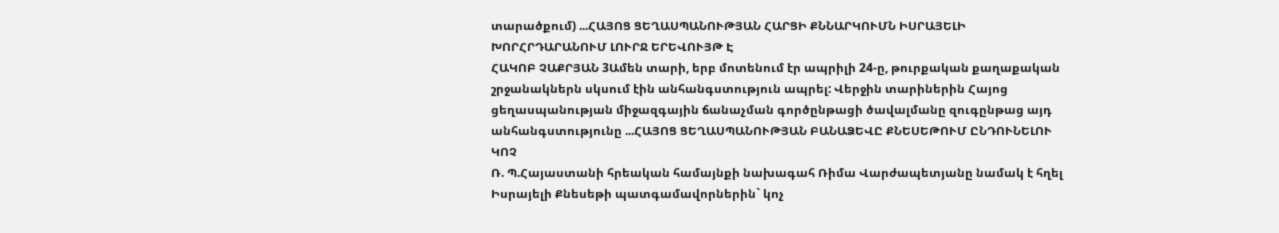տարածքում) ...ՀԱՅՈՑ ՑԵՂԱՍՊԱՆՈՒԹՅԱՆ ՀԱՐՑԻ ՔՆՆԱՐԿՈՒՄՆ ԻՍՐԱՅԵԼԻ ԽՈՐՀՐԴԱՐԱՆՈՒՄ ԼՈՒՐՋ ԵՐԵՎՈՒՅԹ Է
ՀԱԿՈԲ ՉԱՔՐՅԱՆ 3Ամեն տարի, երբ մոտենում էր ապրիլի 24-ը, թուրքական քաղաքական շրջանակներն սկսում էին անհանգստություն ապրել: Վերջին տարիներին Հայոց ցեղասպանության միջազգային ճանաչման գործընթացի ծավալմանը զուգընթաց այդ անհանգստությունը ...ՀԱՅՈՑ ՑԵՂԱՍՊԱՆՈՒԹՅԱՆ ԲԱՆԱՁԵՎԸ ՔՆԵՍԵԹՈՒՄ ԸՆԴՈՒՆԵԼՈՒ ԿՈՉ
Ռ. Պ.Հայաստանի հրեական համայնքի նախագահ Ռիմա Վարժապետյանը նամակ է հղել Իսրայելի Քնեսեթի պատգամավորներին` կոչ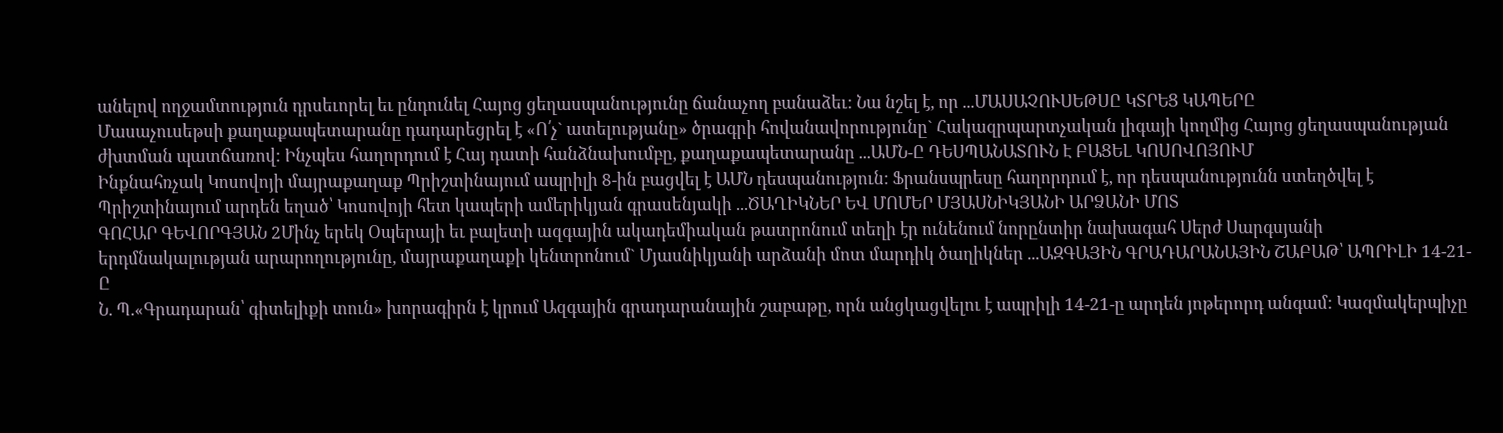անելով ողջամտություն դրսեւորել եւ ընդունել Հայոց ցեղասպանությունը ճանաչող բանաձեւ: Նա նշել է, որ ...ՄԱՍԱՉՈՒՍԵԹՍԸ ԿՏՐԵՑ ԿԱՊԵՐԸ
Մասաչուսեթսի քաղաքապետարանը դադարեցրել է «Ո՛չ` ատելությանը» ծրագրի հովանավորությունը` Հակազրպարտչական լիգայի կողմից Հայոց ցեղասպանության ժխտման պատճառով: Ինչպես հաղորդում է Հայ դատի հանձնախումբը, քաղաքապետարանը ...ԱՄՆ-Ը ԴԵՍՊԱՆԱՏՈՒՆ Է ԲԱՑԵԼ ԿՈՍՈՎՈՅՈՒՄ
Ինքնահռչակ Կոսովոյի մայրաքաղաք Պրիշտինայում ապրիլի 8-ին բացվել է ԱՄՆ դեսպանություն: Ֆրանսպրեսը հաղորդում է, որ դեսպանությունն ստեղծվել է Պրիշտինայում արդեն եղած՝ Կոսովոյի հետ կապերի ամերիկյան գրասենյակի ...ԾԱՂԻԿՆԵՐ ԵՎ ՄՈՄԵՐ ՄՅԱՍՆԻԿՅԱՆԻ ԱՐՁԱՆԻ ՄՈՏ
ԳՈՀԱՐ ԳԵՎՈՐԳՅԱՆ 2Մինչ երեկ Օպերայի եւ բալետի ազգային ակադեմիական թատրոնում տեղի էր ունենում նորընտիր նախագահ Սերժ Սարգսյանի երդմնակալության արարողությունը, մայրաքաղաքի կենտրոնում` Մյասնիկյանի արձանի մոտ մարդիկ ծաղիկներ ...ԱԶԳԱՅԻՆ ԳՐԱԴԱՐԱՆԱՅԻՆ ՇԱԲԱԹ՝ ԱՊՐԻԼԻ 14-21-Ը
Ն. Պ.«Գրադարան՝ գիտելիքի տուն» խորագիրն է կրում Ազգային գրադարանային շաբաթը, որն անցկացվելու է ապրիլի 14-21-ը արդեն յոթերորդ անգամ: Կազմակերպիչը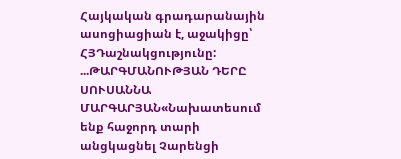Հայկական գրադարանային ասոցիացիան է, աջակիցը՝ ՀՅԴաշնակցությունը: ...ԹԱՐԳՄԱՆՈՒԹՅԱՆ ԴԵՐԸ
ՍՈՒՍԱՆՆԱ ՄԱՐԳԱՐՅԱՆ«Նախատեսում ենք հաջորդ տարի անցկացնել Չարենցի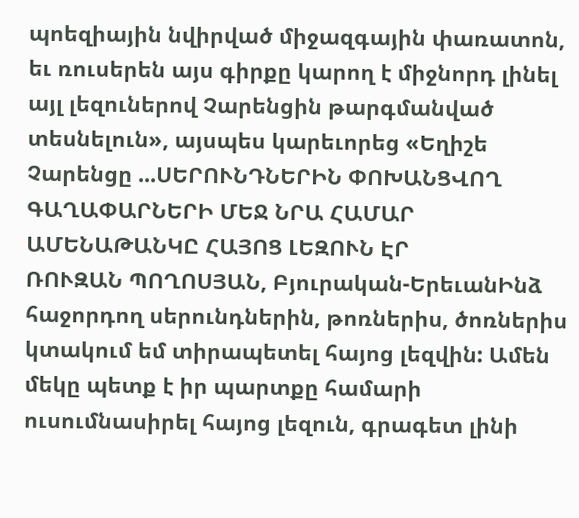պոեզիային նվիրված միջազգային փառատոն, եւ ռուսերեն այս գիրքը կարող է միջնորդ լինել այլ լեզուներով Չարենցին թարգմանված տեսնելուն», այսպես կարեւորեց «Եղիշե Չարենցը ...ՍԵՐՈՒՆԴՆԵՐԻՆ ՓՈԽԱՆՑՎՈՂ ԳԱՂԱՓԱՐՆԵՐԻ ՄԵՋ ՆՐԱ ՀԱՄԱՐ ԱՄԵՆԱԹԱՆԿԸ ՀԱՅՈՑ ԼԵԶՈՒՆ ԷՐ
ՌՈՒԶԱՆ ՊՈՂՈՍՅԱՆ, Բյուրական-ԵրեւանԻնձ հաջորդող սերունդներին, թոռներիս, ծոռներիս կտակում եմ տիրապետել հայոց լեզվին: Ամեն մեկը պետք է իր պարտքը համարի ուսումնասիրել հայոց լեզուն, գրագետ լինի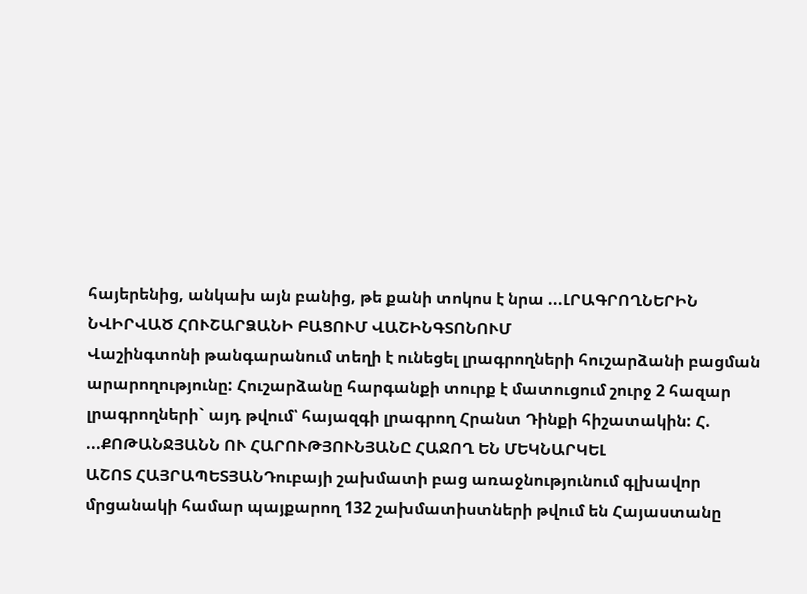հայերենից, անկախ այն բանից, թե քանի տոկոս է նրա ...ԼՐԱԳՐՈՂՆԵՐԻՆ ՆՎԻՐՎԱԾ ՀՈՒՇԱՐՁԱՆԻ ԲԱՑՈՒՄ ՎԱՇԻՆԳՏՈՆՈՒՄ
Վաշինգտոնի թանգարանում տեղի է ունեցել լրագրողների հուշարձանի բացման արարողությունը: Հուշարձանը հարգանքի տուրք է մատուցում շուրջ 2 հազար լրագրողների` այդ թվում՝ հայազգի լրագրող Հրանտ Դինքի հիշատակին: Հ. ...ՔՈԹԱՆՋՅԱՆՆ ՈՒ ՀԱՐՈՒԹՅՈՒՆՅԱՆԸ ՀԱՋՈՂ ԵՆ ՄԵԿՆԱՐԿԵԼ
ԱՇՈՏ ՀԱՅՐԱՊԵՏՅԱՆԴուբայի շախմատի բաց առաջնությունում գլխավոր մրցանակի համար պայքարող 132 շախմատիստների թվում են Հայաստանը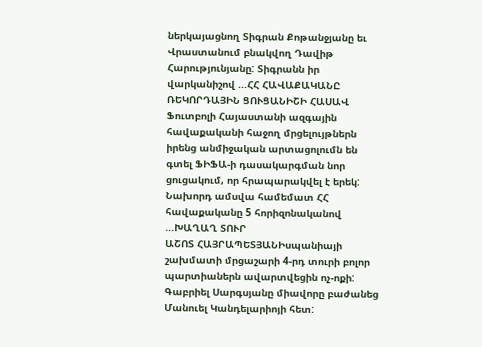ներկայացնող Տիգրան Քոթանջյանը եւ Վրաստանում բնակվող Դավիթ Հարությունյանը: Տիգրանն իր վարկանիշով ...ՀՀ ՀԱՎԱՔԱԿԱՆԸ ՌԵԿՈՐԴԱՅԻՆ ՑՈՒՑԱՆԻՇԻ ՀԱՍԱՎ
Ֆուտբոլի Հայաստանի ազգային հավաքականի հաջող մրցելույթներն իրենց անմիջական արտացոլումն են գտել ՖԻՖԱ-ի դասակարգման նոր ցուցակում, որ հրապարակվել է երեկ: Նախորդ ամսվա համեմատ ՀՀ հավաքականը 5 հորիզոնականով ...ԽԱՂԱՂ ՏՈՒՐ
ԱՇՈՏ ՀԱՅՐԱՊԵՏՅԱՆԻսպանիայի շախմատի մրցաշարի 4-րդ տուրի բոլոր պարտիաներն ավարտվեցին ոչ-ոքի: Գաբրիել Սարգսյանը միավորը բաժանեց Մանուել Կանդելարիոյի հետ: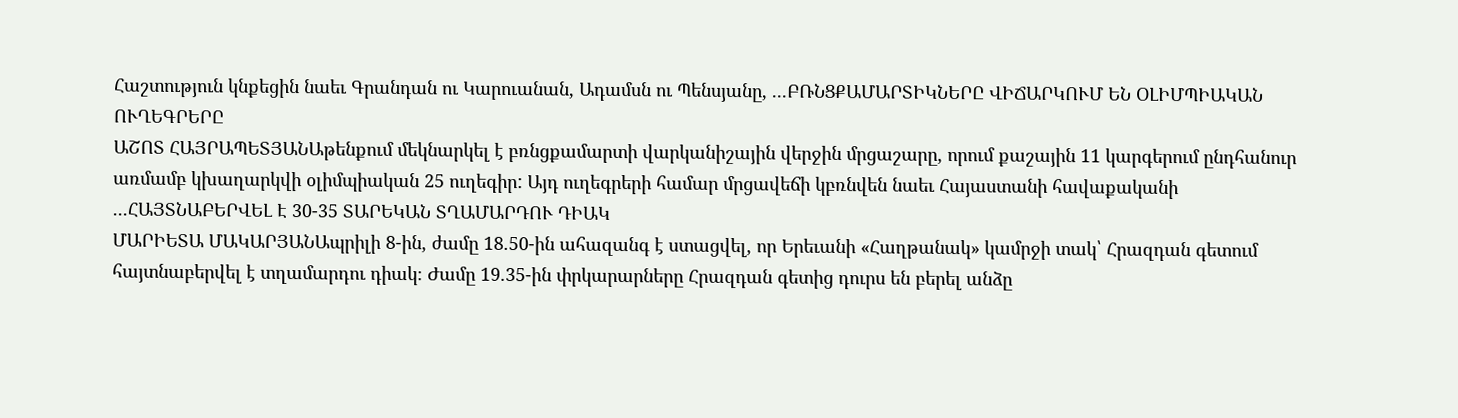Հաշտություն կնքեցին նաեւ Գրանդան ու Կարուանան, Ադամսն ու Պենսյանը, ...ԲՌՆՑՔԱՄԱՐՏԻԿՆԵՐԸ ՎԻՃԱՐԿՈՒՄ ԵՆ ՕԼԻՄՊԻԱԿԱՆ ՈՒՂԵԳՐԵՐԸ
ԱՇՈՏ ՀԱՅՐԱՊԵՏՅԱՆԱթենքում մեկնարկել է բռնցքամարտի վարկանիշային վերջին մրցաշարը, որում քաշային 11 կարգերում ընդհանուր առմամբ կխաղարկվի օլիմպիական 25 ուղեգիր: Այդ ուղեգրերի համար մրցավեճի կբռնվեն նաեւ Հայաստանի հավաքականի ...ՀԱՅՏՆԱԲԵՐՎԵԼ Է 30-35 ՏԱՐԵԿԱՆ ՏՂԱՄԱՐԴՈՒ ԴԻԱԿ
ՄԱՐԻԵՏԱ ՄԱԿԱՐՅԱՆԱպրիլի 8-ին, ժամը 18.50-ին ահազանգ է ստացվել, որ Երեւանի «Հաղթանակ» կամրջի տակ՝ Հրազդան գետում հայտնաբերվել է տղամարդու դիակ։ Ժամը 19.35-ին փրկարարները Հրազդան գետից դուրս են բերել անձը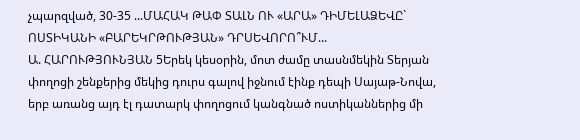չպարզված, 30-35 ...ՄԱՀԱԿ ԹԱՓ ՏԱԼՆ ՈՒ «ԱՐԱ» ԴԻՄԵԼԱՁԵՎԸ` ՈՍՏԻԿԱՆԻ «ԲԱՐԵԿՐԹՈՒԹՅԱՆ» ԴՐՍԵՎՈՐՈ՞ՒՄ...
Ա. ՀԱՐՈՒԹՅՈՒՆՅԱՆ 5Երեկ կեսօրին, մոտ ժամը տասնմեկին Տերյան փողոցի շենքերից մեկից դուրս գալով իջնում էինք դեպի Սայաթ-Նովա, երբ առանց այդ էլ դատարկ փողոցում կանգնած ոստիկաններից մի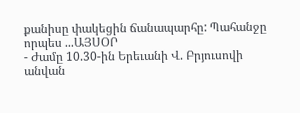քանիսը փակեցին ճանապարհը: Պահանջը որպես ...ԱՅՍՕՐ
- Ժամը 10.30-ին Երեւանի Վ. Բրյուսովի անվան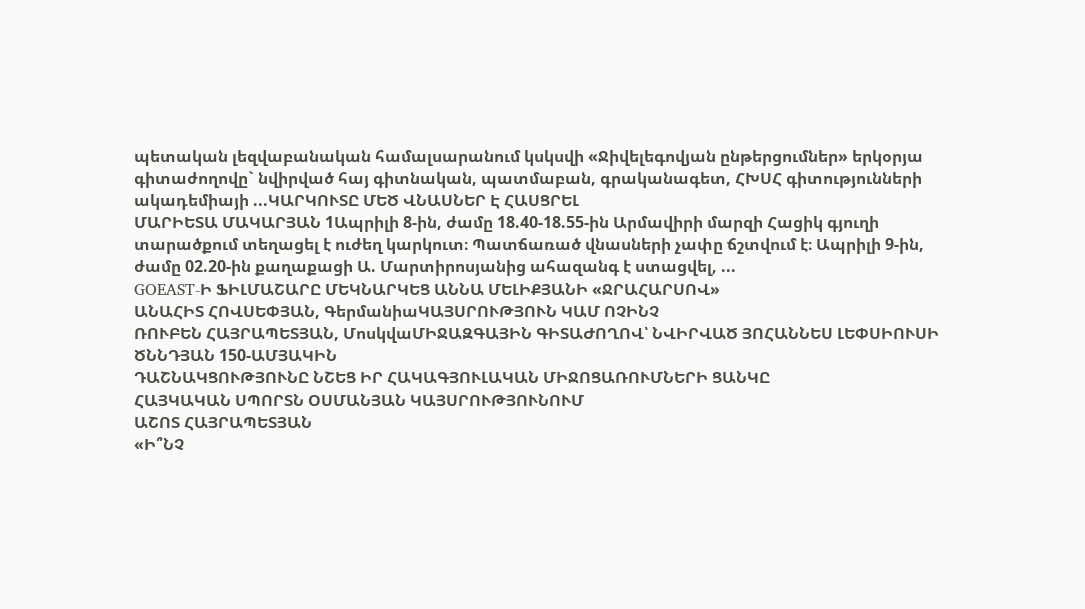պետական լեզվաբանական համալսարանում կսկսվի «Ջիվելեգովյան ընթերցումներ» երկօրյա գիտաժողովը` նվիրված հայ գիտնական, պատմաբան, գրականագետ, ՀԽՍՀ գիտությունների ակադեմիայի ...ԿԱՐԿՈՒՏԸ ՄԵԾ ՎՆԱՍՆԵՐ Է ՀԱՍՑՐԵԼ
ՄԱՐԻԵՏԱ ՄԱԿԱՐՅԱՆ 1Ապրիլի 8-ին, ժամը 18.40-18.55-ին Արմավիրի մարզի Հացիկ գյուղի տարածքում տեղացել է ուժեղ կարկուտ։ Պատճառած վնասների չափը ճշտվում է։ Ապրիլի 9-ին, ժամը 02.20-ին քաղաքացի Ա. Մարտիրոսյանից ահազանգ է ստացվել, ...
GOEAST-Ի ՖԻԼՄԱՇԱՐԸ ՄԵԿՆԱՐԿԵՑ ԱՆՆԱ ՄԵԼԻՔՅԱՆԻ «ՋՐԱՀԱՐՍՈՎ»
ԱՆԱՀԻՏ ՀՈՎՍԵՓՅԱՆ, ԳերմանիաԿԱՅՍՐՈՒԹՅՈՒՆ ԿԱՄ ՈՉԻՆՉ
ՌՈՒԲԵՆ ՀԱՅՐԱՊԵՏՅԱՆ, ՄոսկվաՄԻՋԱԶԳԱՅԻՆ ԳԻՏԱԺՈՂՈՎ՝ ՆՎԻՐՎԱԾ ՅՈՀԱՆՆԵՍ ԼԵՓՍԻՈՒՍԻ ԾՆՆԴՅԱՆ 150-ԱՄՅԱԿԻՆ
ԴԱՇՆԱԿՑՈՒԹՅՈՒՆԸ ՆՇԵՑ ԻՐ ՀԱԿԱԳՅՈՒԼԱԿԱՆ ՄԻՋՈՑԱՌՈՒՄՆԵՐԻ ՑԱՆԿԸ
ՀԱՅԿԱԿԱՆ ՍՊՈՐՏՆ ՕՍՄԱՆՅԱՆ ԿԱՅՍՐՈՒԹՅՈՒՆՈՒՄ
ԱՇՈՏ ՀԱՅՐԱՊԵՏՅԱՆ
«Ի՞ՆՉ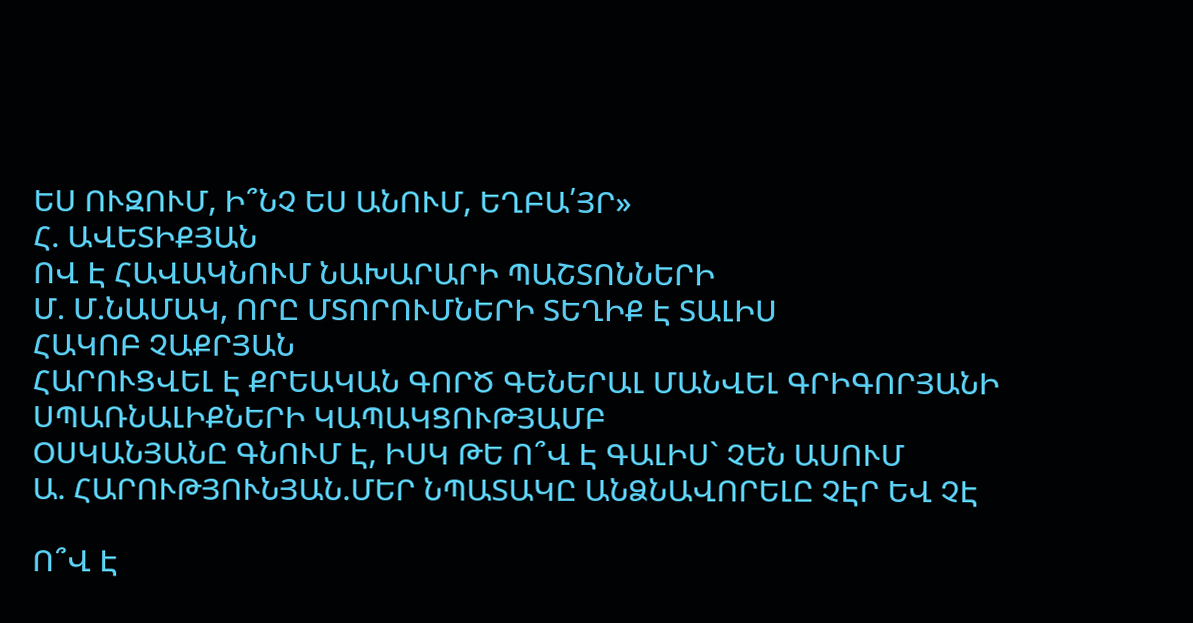ԵՍ ՈՒԶՈՒՄ, Ի՞ՆՉ ԵՍ ԱՆՈՒՄ, ԵՂԲԱ՛ՅՐ»
Հ. ԱՎԵՏԻՔՅԱՆ
ՈՎ Է ՀԱՎԱԿՆՈՒՄ ՆԱԽԱՐԱՐԻ ՊԱՇՏՈՆՆԵՐԻ
Մ. Մ.ՆԱՄԱԿ, ՈՐԸ ՄՏՈՐՈՒՄՆԵՐԻ ՏԵՂԻՔ Է ՏԱԼԻՍ
ՀԱԿՈԲ ՉԱՔՐՅԱՆ
ՀԱՐՈՒՑՎԵԼ Է ՔՐԵԱԿԱՆ ԳՈՐԾ ԳԵՆԵՐԱԼ ՄԱՆՎԵԼ ԳՐԻԳՈՐՅԱՆԻ ՍՊԱՌՆԱԼԻՔՆԵՐԻ ԿԱՊԱԿՑՈՒԹՅԱՄԲ
ՕՍԿԱՆՅԱՆԸ ԳՆՈՒՄ Է, ԻՍԿ ԹԵ Ո՞Վ Է ԳԱԼԻՍ` ՉԵՆ ԱՍՈՒՄ
Ա. ՀԱՐՈՒԹՅՈՒՆՅԱՆ.ՄԵՐ ՆՊԱՏԱԿԸ ԱՆՁՆԱՎՈՐԵԼԸ ՉԷՐ ԵՎ ՉԷ

Ո՞Վ Է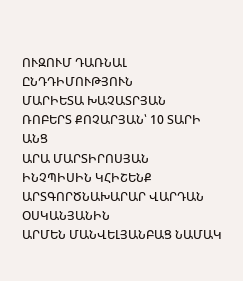ՈՒԶՈՒՄ ԴԱՌՆԱԼ ԸՆԴԴԻՄՈՒԹՅՈՒՆ
ՄԱՐԻԵՏԱ ԽԱՉԱՏՐՅԱՆ
ՌՈԲԵՐՏ ՔՈՉԱՐՅԱՆ՝ 10 ՏԱՐԻ ԱՆՑ
ԱՐԱ ՄԱՐՏԻՐՈՍՅԱՆ
ԻՆՉՊԻՍԻՆ ԿՀԻՇԵՆՔ ԱՐՏԳՈՐԾՆԱԽԱՐԱՐ ՎԱՐԴԱՆ ՕՍԿԱՆՅԱՆԻՆ
ԱՐՄԵՆ ՄԱՆՎԵԼՅԱՆԲԱՑ ՆԱՄԱԿ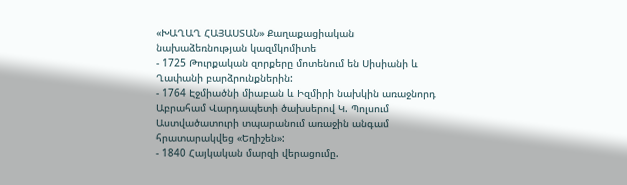«ԽԱՂԱՂ ՀԱՅԱՍՏԱՆ» Քաղաքացիական նախաձեռնության կազմկոմիտե
- 1725 Թուրքական զորքերը մոտենում են Սիսիանի և Ղափանի բարձրունքներին:
- 1764 Էջմիածնի միաբան և Իզմիրի նախկին առաջնորդ Աբրահամ Վարդապետի ծախսերով Կ. Պոլսում Աստվածատուրի տպարանում առաջին անգամ հրատարակվեց «Եղիշեն»:
- 1840 Հայկական մարզի վերացումը.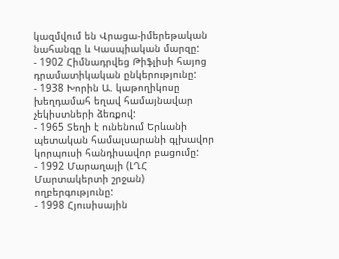կազմվում են Վրացա-իմերեթական նահանգը և Կասպիական մարզը:
- 1902 Հիմնադրվեց Թիֆլիսի հայոց դրամատիկական ընկերությունը:
- 1938 Խորին Ա. կաթողիկոսը խեղդամահ եղավ համայնավար չեկիստների ձեռքով:
- 1965 Տեղի է ունենում Երևանի պետական համալսարանի գլխավոր կորպուսի հանդիսավոր բացումը:
- 1992 Մարաղայի (ԼՂՀ Մարտակերտի շրջան) ողբերգությունը:
- 1998 Հյուսիսային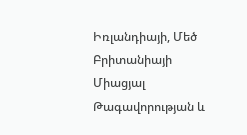Իռլանդիայի, Մեծ Բրիտանիայի Միացյալ Թագավորության և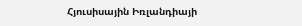Հյուսիսային Իռլանդիայի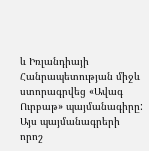և Իռլանդիայի Հանրապետության միջև ստորագրվեց «Ավագ Ուրբաթ» պայմանագիրը: Այս պայմանագրերի որոշ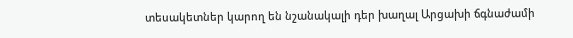տեսակետներ կարող են նշանակալի դեր խաղալ Արցախի ճգնաժամի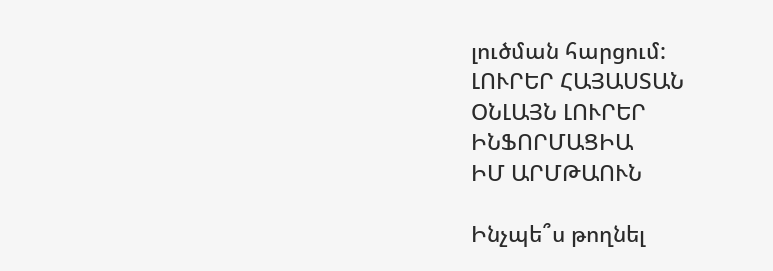լուծման հարցում:
ԼՈՒՐԵՐ ՀԱՅԱՍՏԱՆ
ՕՆԼԱՅՆ ԼՈՒՐԵՐ
ԻՆՖՈՐՄԱՑԻԱ
ԻՄ ԱՐՄԹԱՈՒՆ

Ինչպե՞ս թողնել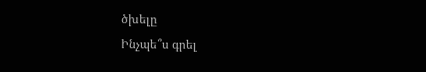ծխելը
Ինչպե՞ս գրել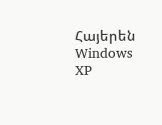Հայերեն Windows XP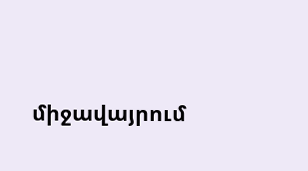միջավայրում